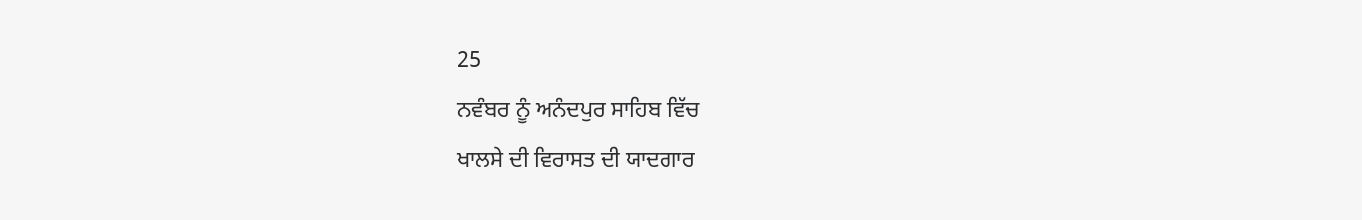25
ਨਵੰਬਰ ਨੂੰ ਅਨੰਦਪੁਰ ਸਾਹਿਬ ਵਿੱਚ
ਖਾਲਸੇ ਦੀ ਵਿਰਾਸਤ ਦੀ ਯਾਦਗਾਰ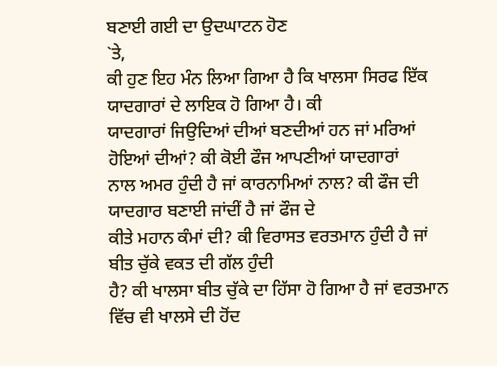ਬਣਾਈ ਗਈ ਦਾ ਉਦਘਾਟਨ ਹੋਣ
`ਤੇ,
ਕੀ ਹੁਣ ਇਹ ਮੰਨ ਲਿਆ ਗਿਆ ਹੈ ਕਿ ਖਾਲਸਾ ਸਿਰਫ ਇੱਕ ਯਾਦਗਾਰਾਂ ਦੇ ਲਾਇਕ ਹੋ ਗਿਆ ਹੈ। ਕੀ
ਯਾਦਗਾਰਾਂ ਜਿਉਦਿਆਂ ਦੀਆਂ ਬਣਦੀਆਂ ਹਨ ਜਾਂ ਮਰਿਆਂ ਹੋਇਆਂ ਦੀਆਂ? ਕੀ ਕੋਈ ਫੌਜ ਆਪਣੀਆਂ ਯਾਦਗਾਰਾਂ
ਨਾਲ ਅਮਰ ਹੁੰਦੀ ਹੈ ਜਾਂ ਕਾਰਨਾਮਿਆਂ ਨਾਲ? ਕੀ ਫੌਜ ਦੀ ਯਾਦਗਾਰ ਬਣਾਈ ਜਾਂਦੀਂ ਹੈ ਜਾਂ ਫੌਜ ਦੇ
ਕੀਤੇ ਮਹਾਨ ਕੰਮਾਂ ਦੀ? ਕੀ ਵਿਰਾਸਤ ਵਰਤਮਾਨ ਹੁੰਦੀ ਹੈ ਜਾਂ ਬੀਤ ਚੁੱਕੇ ਵਕਤ ਦੀ ਗੱਲ ਹੁੰਦੀ
ਹੈ? ਕੀ ਖਾਲਸਾ ਬੀਤ ਚੁੱਕੇ ਦਾ ਹਿੱਸਾ ਹੋ ਗਿਆ ਹੈ ਜਾਂ ਵਰਤਮਾਨ ਵਿੱਚ ਵੀ ਖਾਲਸੇ ਦੀ ਹੋਂਦ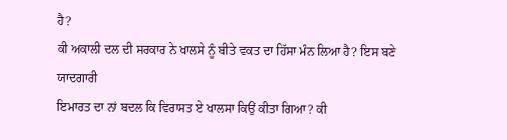ਹੈ?
ਕੀ ਅਕਾਲੀ ਦਲ ਦੀ ਸਰਕਾਰ ਨੇ ਖਾਲਸੇ ਨੂੰ ਬੀਤੇ ਵਕਤ ਦਾ ਹਿੱਸਾ ਮੰਨ ਲਿਆ ਹੈ? ਇਸ ਬਣੇ ਯਾਦਗਾਰੀ
ਇਮਾਰਤ ਦਾ ਨਾਂ ਬਦਲ ਕਿ ਵਿਰਾਸਤ ਏ ਖਾਲਸਾ ਕਿਉਂ ਕੀਤਾ ਗਿਆ? ਕੀ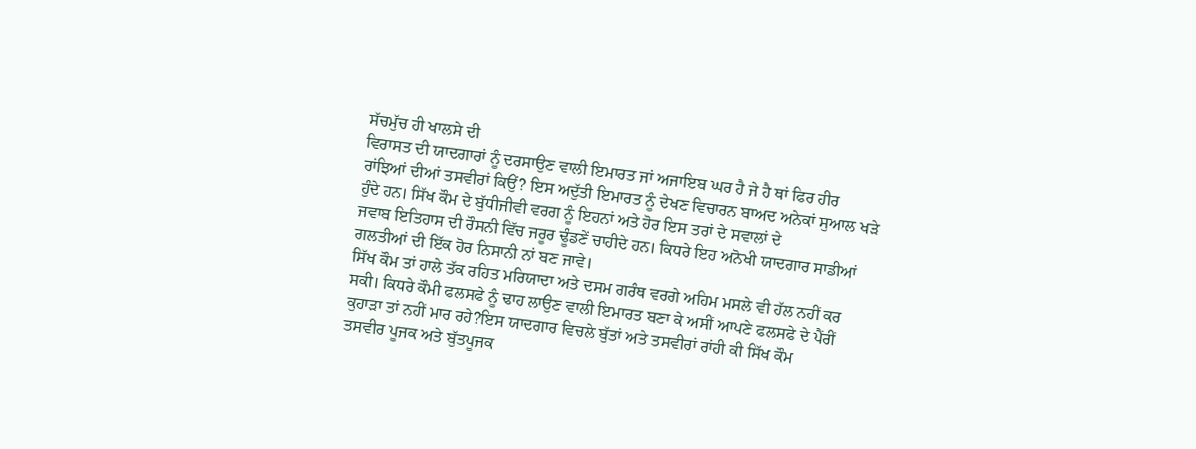ਸੱਚਮੁੱਚ ਹੀ ਖਾਲਸੇ ਦੀ
ਵਿਰਾਸਤ ਦੀ ਯਾਦਗਾਰਾਂ ਨੂੰ ਦਰਸਾਉਣ ਵਾਲੀ ਇਮਾਰਤ ਜਾਂ ਅਜਾਇਬ ਘਰ ਹੈ ਜੇ ਹੈ ਥਾਂ ਫਿਰ ਹੀਰ
ਰਾਂਝਿਆਂ ਦੀਆਂ ਤਸਵੀਰਾਂ ਕਿਉਂ? ਇਸ ਅਦੁੱਤੀ ਇਮਾਰਤ ਨੂੰ ਦੇਖਣ ਵਿਚਾਰਨ ਬਾਅਦ ਅਨੇਕਾਂ ਸੁਆਲ ਖੜੇ
ਹੁੰਦੇ ਹਨ। ਸਿੱਖ ਕੌਮ ਦੇ ਬੁੱਧੀਜੀਵੀ ਵਰਗ ਨੂੰ ਇਹਨਾਂ ਅਤੇ ਹੋਰ ਇਸ ਤਰਾਂ ਦੇ ਸਵਾਲਾਂ ਦੇ
ਜਵਾਬ ਇਤਿਹਾਸ ਦੀ ਰੌਸਨੀ ਵਿੱਚ ਜਰੂਰ ਢੂੰਡਣੇਂ ਚਾਹੀਦੇ ਹਨ। ਕਿਧਰੇ ਇਹ ਅਨੋਖੀ ਯਾਦਗਾਰ ਸਾਡੀਆਂ
ਗਲਤੀਆਂ ਦੀ ਇੱਕ ਹੋਰ ਨਿਸਾਨੀ ਨਾਂ ਬਣ ਜਾਵੇ।
ਸਿੱਖ ਕੌਮ ਤਾਂ ਹਾਲੇ ਤੱਕ ਰਹਿਤ ਮਰਿਯਾਦਾ ਅਤੇ ਦਸਮ ਗਰੰਥ ਵਰਗੇ ਅਹਿਮ ਮਸਲੇ ਵੀ ਹੱਲ ਨਹੀਂ ਕਰ
ਸਕੀ। ਕਿਧਰੇ ਕੌਮੀ ਫਲਸਫੇ ਨੂੰ ਢਾਹ ਲਾਉਣ ਵਾਲੀ ਇਮਾਰਤ ਬਣਾ ਕੇ ਅਸੀਂ ਆਪਣੇ ਫਲਸਫੇ ਦੇ ਪੈਂਰੀਂ
ਕੁਹਾੜਾ ਤਾਂ ਨਹੀਂ ਮਾਰ ਰਹੇ?ਇਸ ਯਾਦਗਾਰ ਵਿਚਲੇ ਬੁੱਤਾਂ ਅਤੇ ਤਸਵੀਰਾਂ ਰਾਂਹੀ ਕੀ ਸਿੱਖ ਕੌਮ
ਤਸਵੀਰ ਪੂਜਕ ਅਤੇ ਬੁੱਤਪੂਜਕ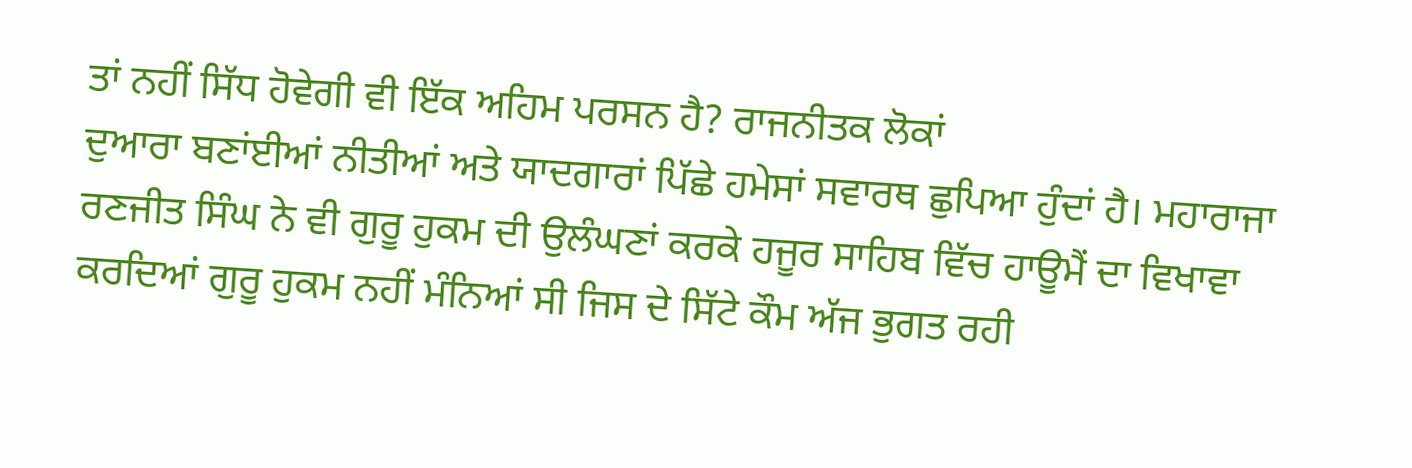ਤਾਂ ਨਹੀਂ ਸਿੱਧ ਹੋਵੇਗੀ ਵੀ ਇੱਕ ਅਹਿਮ ਪਰਸਨ ਹੈ? ਰਾਜਨੀਤਕ ਲੋਕਾਂ
ਦੁਆਰਾ ਬਣਾਂਈਆਂ ਨੀਤੀਆਂ ਅਤੇ ਯਾਦਗਾਰਾਂ ਪਿੱਛੇ ਹਮੇਸਾਂ ਸਵਾਰਥ ਛੁਪਿਆ ਹੁੰਦਾਂ ਹੈ। ਮਹਾਰਾਜਾ
ਰਣਜੀਤ ਸਿੰਘ ਨੇ ਵੀ ਗੁਰੂ ਹੁਕਮ ਦੀ ਉਲੰਘਣਾਂ ਕਰਕੇ ਹਜੂਰ ਸਾਹਿਬ ਵਿੱਚ ਹਾਊਮੈਂ ਦਾ ਵਿਖਾਵਾ
ਕਰਦਿਆਂ ਗੁਰੂ ਹੁਕਮ ਨਹੀਂ ਮੰਨਿਆਂ ਸੀ ਜਿਸ ਦੇ ਸਿੱਟੇ ਕੌਮ ਅੱਜ ਭੁਗਤ ਰਹੀ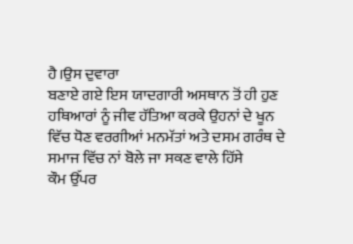ਹੈ।ਉਸ ਦੁਵਾਰਾ
ਬਣਾਏ ਗਏ ਇਸ ਯਾਦਗਾਰੀ ਅਸਥਾਨ ਤੋਂ ਹੀ ਹੁਣ ਹਥਿਆਰਾਂ ਨੂੰ ਜੀਵ ਹੱਤਿਆ ਕਰਕੇ ਉਹਨਾਂ ਦੇ ਖੂਨ
ਵਿੱਚ ਧੋਣ ਵਰਗੀਆਂ ਮਨਮੱਤਾਂ ਅਤੇ ਦਸਮ ਗਰੰਥ ਦੇ ਸਮਾਜ ਵਿੱਚ ਨਾਂ ਬੋਲੇ ਜਾ ਸਕਣ ਵਾਲੇ ਹਿੱਸੇ
ਕੌਮ ਉੱਪਰ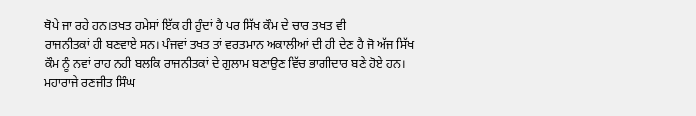ਥੋਪੇ ਜਾ ਰਹੇ ਹਨ।ਤਖਤ ਹਮੇਸਾਂ ਇੱਕ ਹੀ ਹੁੰਦਾਂ ਹੈ ਪਰ ਸਿੱਖ ਕੌਮ ਦੇ ਚਾਰ ਤਖਤ ਵੀ
ਰਾਜਨੀਤਕਾਂ ਹੀ ਬਣਵਾਏ ਸਨ। ਪੰਜਵਾਂ ਤਖਤ ਤਾਂ ਵਰਤਮਾਨ ਅਕਾਲੀਆਂ ਦੀ ਹੀ ਦੇਣ ਹੈ ਜੋ ਅੱਜ ਸਿੱਖ
ਕੌਮ ਨੂੰ ਨਵਾਂ ਰਾਹ ਨਹੀ ਬਲਕਿ ਰਾਜਨੀਤਕਾਂ ਦੇ ਗੁਲਾਮ ਬਣਾਉਣ ਵਿੱਚ ਭਾਗੀਦਾਰ ਬਣੇ ਹੋਏ ਹਨ।
ਮਹਾਰਾਜੇ ਰਣਜੀਤ ਸਿੰਘ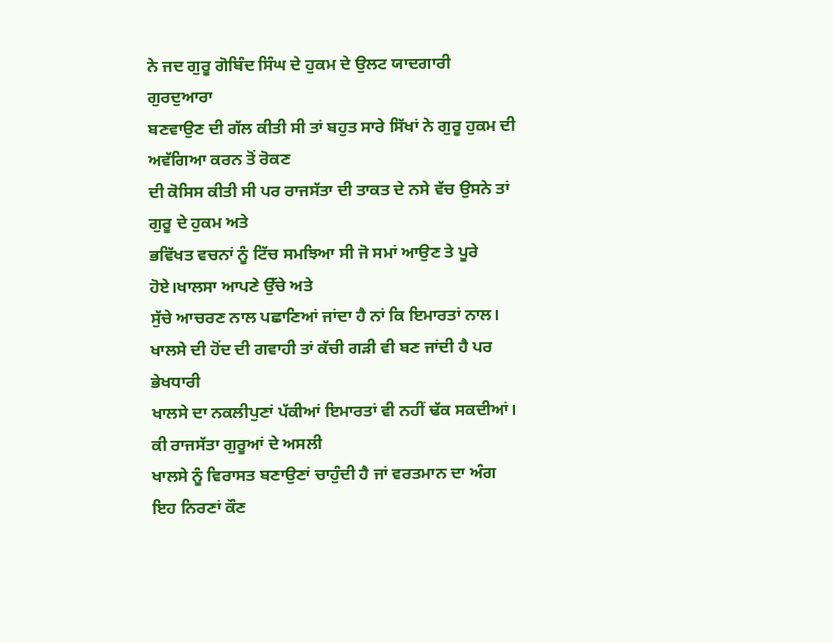ਨੇ ਜਦ ਗੁਰੂ ਗੋਬਿੰਦ ਸਿੰਘ ਦੇ ਹੁਕਮ ਦੇ ਉਲਟ ਯਾਦਗਾਰੀ ਗੁਰਦੁਆਰਾ
ਬਣਵਾਉਣ ਦੀ ਗੱਲ ਕੀਤੀ ਸੀ ਤਾਂ ਬਹੁਤ ਸਾਰੇ ਸਿੱਖਾਂ ਨੇ ਗੁਰੂ ਹੁਕਮ ਦੀ ਅਵੱਗਿਆ ਕਰਨ ਤੋਂ ਰੋਕਣ
ਦੀ ਕੋਸਿਸ ਕੀਤੀ ਸੀ ਪਰ ਰਾਜਸੱਤਾ ਦੀ ਤਾਕਤ ਦੇ ਨਸੇ ਵੱਚ ਉਸਨੇ ਤਾਂ ਗੁਰੂ ਦੇ ਹੁਕਮ ਅਤੇ
ਭਵਿੱਖਤ ਵਚਨਾਂ ਨੂੰ ਟਿੱਚ ਸਮਝਿਆ ਸੀ ਜੋ ਸਮਾਂ ਆਉਣ ਤੇ ਪੂਰੇ ਹੋਏ।ਖਾਲਸਾ ਆਪਣੇ ਉੱਚੇ ਅਤੇ
ਸੁੱਚੇ ਆਚਰਣ ਨਾਲ ਪਛਾਣਿਆਂ ਜਾਂਦਾ ਹੈ ਨਾਂ ਕਿ ਇਮਾਰਤਾਂ ਨਾਲ।
ਖਾਲਸੇ ਦੀ ਹੋਂਦ ਦੀ ਗਵਾਹੀ ਤਾਂ ਕੱਚੀ ਗੜੀ ਵੀ ਬਣ ਜਾਂਦੀ ਹੈ ਪਰ ਭੇਖਧਾਰੀ
ਖਾਲਸੇ ਦਾ ਨਕਲੀਪੁਣਾਂ ਪੱਕੀਆਂ ਇਮਾਰਤਾਂ ਵੀ ਨਹੀਂ ਢੱਕ ਸਕਦੀਆਂ। ਕੀ ਰਾਜਸੱਤਾ ਗੁਰੂਆਂ ਦੇ ਅਸਲੀ
ਖਾਲਸੇ ਨੂੰ ਵਿਰਾਸਤ ਬਣਾਉਣਾਂ ਚਾਹੁੰਦੀ ਹੈ ਜਾਂ ਵਰਤਮਾਨ ਦਾ ਅੰਗ ਇਹ ਨਿਰਣਾਂ ਕੌਣ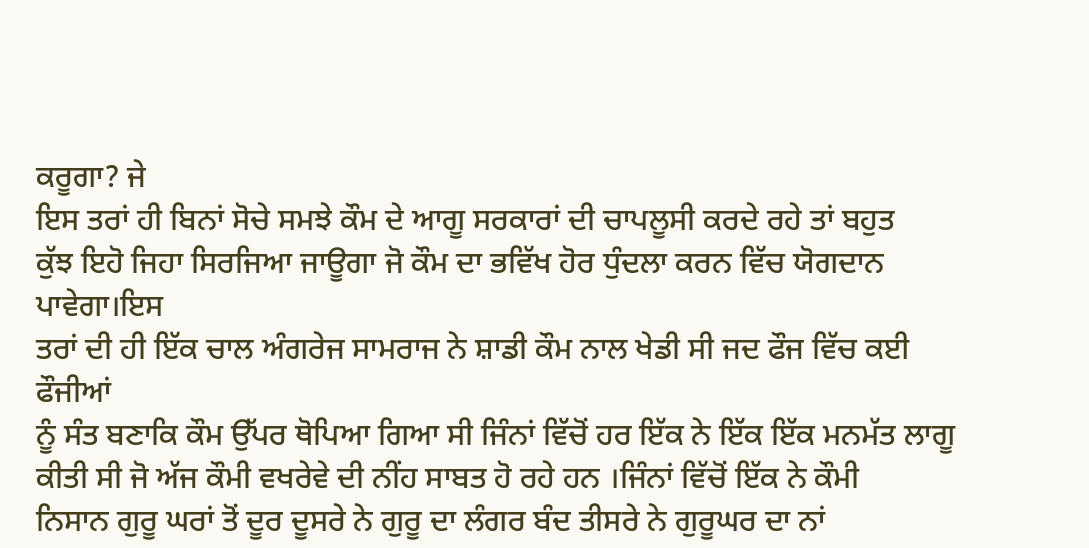ਕਰੂਗਾ? ਜੇ
ਇਸ ਤਰਾਂ ਹੀ ਬਿਨਾਂ ਸੋਚੇ ਸਮਝੇ ਕੌਮ ਦੇ ਆਗੂ ਸਰਕਾਰਾਂ ਦੀ ਚਾਪਲੂਸੀ ਕਰਦੇ ਰਹੇ ਤਾਂ ਬਹੁਤ
ਕੁੱਝ ਇਹੋ ਜਿਹਾ ਸਿਰਜਿਆ ਜਾਊਗਾ ਜੋ ਕੌਮ ਦਾ ਭਵਿੱਖ ਹੋਰ ਧੁੰਦਲਾ ਕਰਨ ਵਿੱਚ ਯੋਗਦਾਨ ਪਾਵੇਗਾ।ਇਸ
ਤਰਾਂ ਦੀ ਹੀ ਇੱਕ ਚਾਲ ਅੰਗਰੇਜ ਸਾਮਰਾਜ ਨੇ ਸ਼ਾਡੀ ਕੌਮ ਨਾਲ ਖੇਡੀ ਸੀ ਜਦ ਫੌਜ ਵਿੱਚ ਕਈ ਫੌਜੀਆਂ
ਨੂੰ ਸੰਤ ਬਣਾਕਿ ਕੌਮ ਉੱਪਰ ਥੋਪਿਆ ਗਿਆ ਸੀ ਜਿੰਨਾਂ ਵਿੱਚੋਂ ਹਰ ਇੱਕ ਨੇ ਇੱਕ ਇੱਕ ਮਨਮੱਤ ਲਾਗੂ
ਕੀਤੀ ਸੀ ਜੋ ਅੱਜ ਕੌਮੀ ਵਖਰੇਵੇ ਦੀ ਨੀਂਹ ਸਾਬਤ ਹੋ ਰਹੇ ਹਨ ।ਜਿੰਨਾਂ ਵਿੱਚੋਂ ਇੱਕ ਨੇ ਕੌਮੀ
ਨਿਸਾਨ ਗੁਰੂ ਘਰਾਂ ਤੋਂ ਦੂਰ ਦੂਸਰੇ ਨੇ ਗੁਰੂ ਦਾ ਲੰਗਰ ਬੰਦ ਤੀਸਰੇ ਨੇ ਗੁਰੂਘਰ ਦਾ ਨਾਂ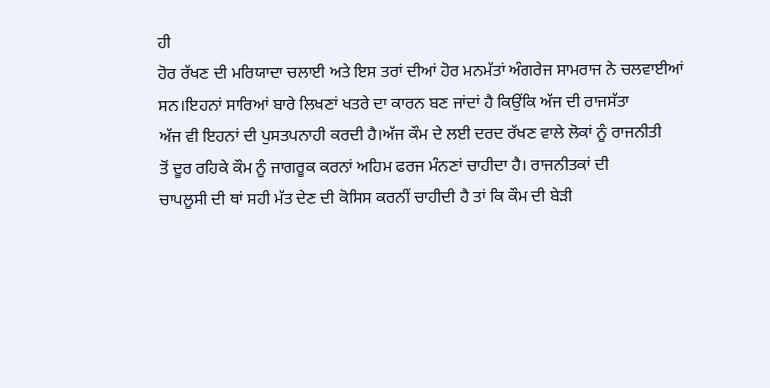ਹੀ
ਹੋਰ ਰੱਖਣ ਦੀ ਮਰਿਯਾਦਾ ਚਲਾਈ ਅਤੇ ਇਸ ਤਰਾਂ ਦੀਆਂ ਹੋਰ ਮਨਮੱਤਾਂ ਅੰਗਰੇਜ ਸਾਮਰਾਜ ਨੇ ਚਲਵਾਈਆਂ
ਸਨ।ਇਹਨਾਂ ਸਾਰਿਆਂ ਬਾਰੇ ਲਿਖਣਾਂ ਖਤਰੇ ਦਾ ਕਾਰਨ ਬਣ ਜਾਂਦਾਂ ਹੈ ਕਿਉਂਕਿ ਅੱਜ ਦੀ ਰਾਜਸੱਤਾ
ਅੱਜ ਵੀ ਇਹਨਾਂ ਦੀ ਪੁਸਤਪਨਾਹੀ ਕਰਦੀ ਹੈ।ਅੱਜ ਕੌਮ ਦੇ ਲਈ ਦਰਦ ਰੱਖਣ ਵਾਲੇ ਲੋਕਾਂ ਨੂੰ ਰਾਜਨੀਤੀ
ਤੋਂ ਦੂਰ ਰਹਿਕੇ ਕੌਮ ਨੂੰ ਜਾਗਰੂਕ ਕਰਨਾਂ ਅਹਿਮ ਫਰਜ ਮੰਨਣਾਂ ਚਾਹੀਦਾ ਹੈ। ਰਾਜਨੀਤਕਾਂ ਦੀ
ਚਾਪਲੂਸੀ ਦੀ ਥਾਂ ਸਹੀ ਮੱਤ ਦੇਣ ਦੀ ਕੋਸਿਸ ਕਰਨੀਂ ਚਾਹੀਦੀ ਹੈ ਤਾਂ ਕਿ ਕੌਮ ਦੀ ਬੇੜੀ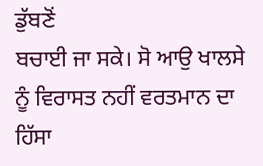ਡੁੱਬਣੋਂ
ਬਚਾਈ ਜਾ ਸਕੇ। ਸੋ ਆਉ ਖਾਲਸੇ ਨੂੰ ਵਿਰਾਸਤ ਨਹੀਂ ਵਰਤਮਾਨ ਦਾ ਹਿੱਸਾ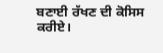ਬਣਾਈ ਰੱਖਣ ਦੀ ਕੋਸਿਸ
ਕਰੀਏ।